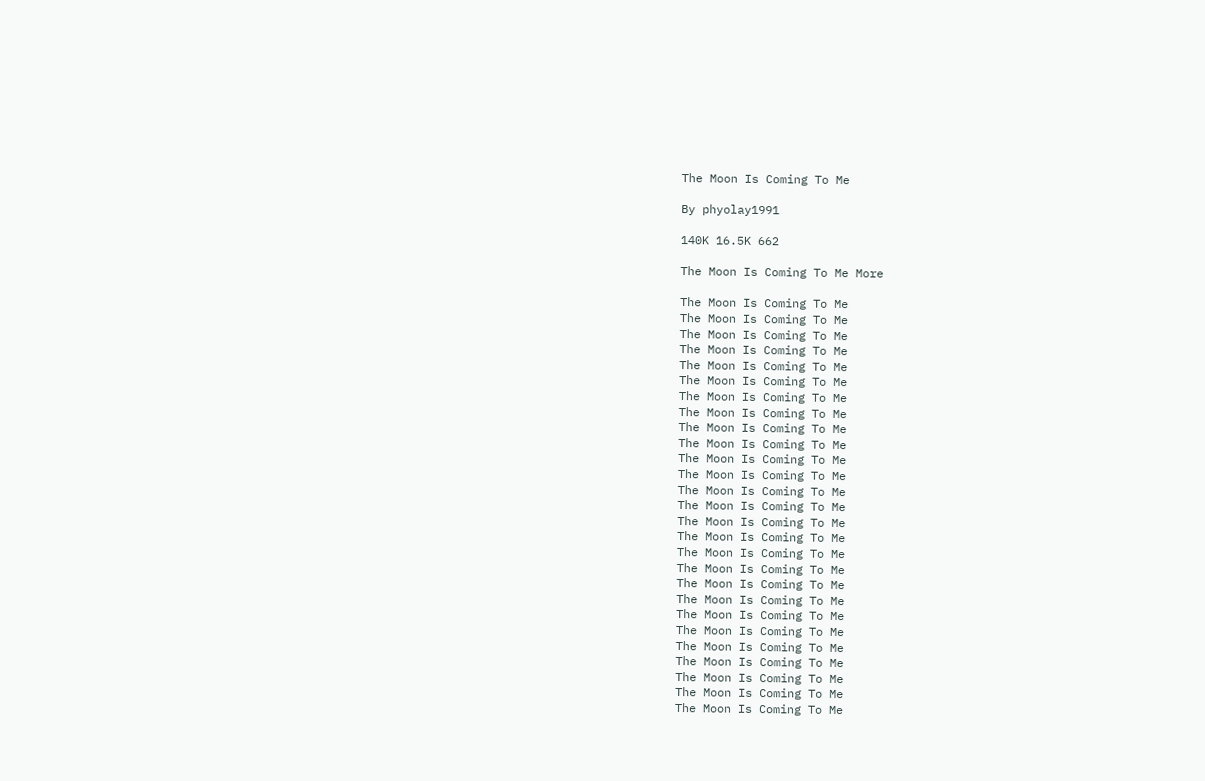The Moon Is Coming To Me

By phyolay1991

140K 16.5K 662

The Moon Is Coming To Me More

The Moon Is Coming To Me
The Moon Is Coming To Me
The Moon Is Coming To Me
The Moon Is Coming To Me
The Moon Is Coming To Me
The Moon Is Coming To Me
The Moon Is Coming To Me
The Moon Is Coming To Me
The Moon Is Coming To Me
The Moon Is Coming To Me
The Moon Is Coming To Me
The Moon Is Coming To Me
The Moon Is Coming To Me
The Moon Is Coming To Me
The Moon Is Coming To Me
The Moon Is Coming To Me
The Moon Is Coming To Me
The Moon Is Coming To Me
The Moon Is Coming To Me
The Moon Is Coming To Me
The Moon Is Coming To Me
The Moon Is Coming To Me
The Moon Is Coming To Me
The Moon Is Coming To Me
The Moon Is Coming To Me
The Moon Is Coming To Me
The Moon Is Coming To Me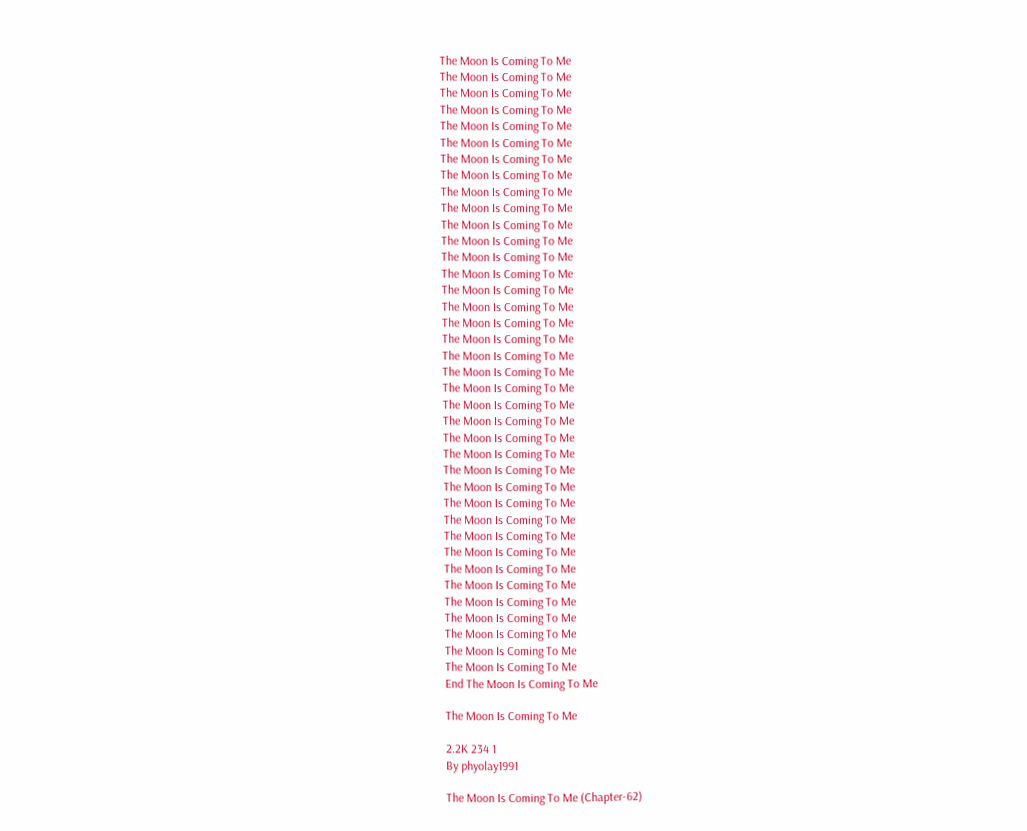The Moon Is Coming To Me
The Moon Is Coming To Me
The Moon Is Coming To Me
The Moon Is Coming To Me
The Moon Is Coming To Me
The Moon Is Coming To Me
The Moon Is Coming To Me
The Moon Is Coming To Me
The Moon Is Coming To Me
The Moon Is Coming To Me
The Moon Is Coming To Me
The Moon Is Coming To Me
The Moon Is Coming To Me
The Moon Is Coming To Me
The Moon Is Coming To Me
The Moon Is Coming To Me
The Moon Is Coming To Me
The Moon Is Coming To Me
The Moon Is Coming To Me
The Moon Is Coming To Me
The Moon Is Coming To Me
The Moon Is Coming To Me
The Moon Is Coming To Me
The Moon Is Coming To Me
The Moon Is Coming To Me
The Moon Is Coming To Me
The Moon Is Coming To Me
The Moon Is Coming To Me
The Moon Is Coming To Me
The Moon Is Coming To Me
The Moon Is Coming To Me
The Moon Is Coming To Me
The Moon Is Coming To Me
The Moon Is Coming To Me
The Moon Is Coming To Me
The Moon Is Coming To Me
The Moon Is Coming To Me
The Moon Is Coming To Me
End The Moon Is Coming To Me

The Moon Is Coming To Me

2.2K 234 1
By phyolay1991

The Moon Is Coming To Me (Chapter-62)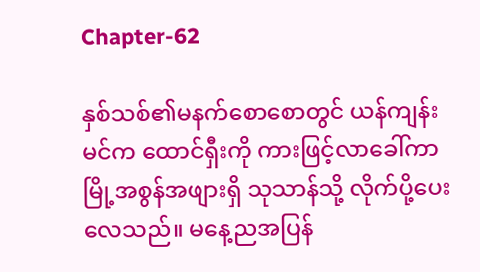Chapter-62

နှစ်သစ်၏မနက်စောစောတွင် ယန်ကျန်းမင်က ထောင်ရှီးကို ကားဖြင့်လာခေါ်ကာ မြို့အစွန်အဖျားရှိ သုသာန်သို့ လိုက်ပို့ပေးလေသည်။ မနေ့ညအပြန်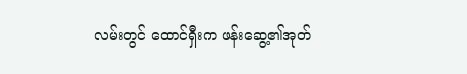လမ်းတွင် ထောင်ရှီးက ဖန်းဆွေ့၏အုတ်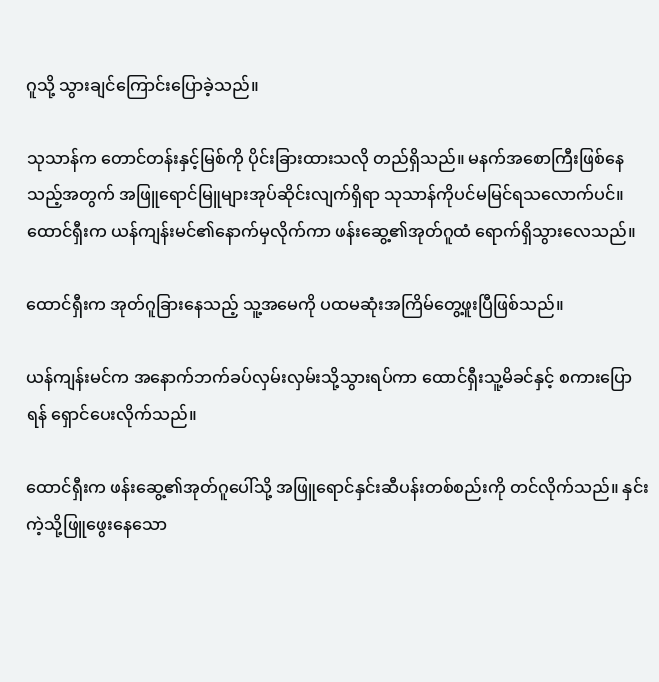ဂူသို့ သွားချင်ကြောင်းပြောခဲ့သည်။

သုသာန်က တောင်တန်းနှင့်မြစ်ကို ပိုင်းခြားထားသလို တည်ရှိသည်။ မနက်အစောကြီးဖြစ်နေသည့်အတွက် အဖြူရောင်မြူများအုပ်ဆိုင်းလျက်ရှိရာ သုသာန်ကိုပင်မမြင်ရသလောက်ပင်။ ထောင်ရှီးက ယန်ကျန်းမင်၏နောက်မှလိုက်ကာ ဖန်းဆွေ့၏အုတ်ဂူထံ ရောက်ရှိသွားလေသည်။

ထောင်ရှီးက အုတ်ဂူခြားနေသည့် သူ့အမေကို ပထမဆုံးအကြိမ်တွေ့ဖူးပြီဖြစ်သည်။

ယန်ကျန်းမင်က အနောက်ဘက်ခပ်လှမ်းလှမ်းသို့သွားရပ်ကာ ထောင်ရှီးသူ့မိခင်နှင့် စကားပြောရန် ရှောင်ပေးလိုက်သည်။

ထောင်ရှီးက ဖန်းဆွေ့၏အုတ်ဂူပေါ်သို့ အဖြူရောင်နှင်းဆီပန်းတစ်စည်းကို တင်လိုက်သည်။ နှင်းကဲ့သို့ဖြူဖွေးနေသော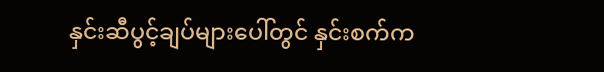နှင်းဆီပွင့်ချပ်များပေါ်တွင် နှင်းစက်က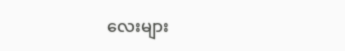လေးများ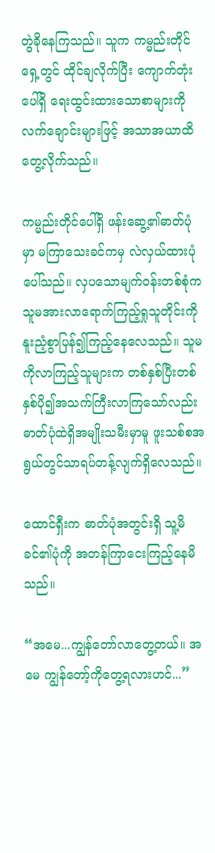တွဲခိုနေကြသည်။ သူက ကမ္မည်းတိုင်ရှေ့တွင် ထိုင်ချလိုက်ပြီး ကျောက်တုံးပေါ်ရှိ ရေးထွင်းထားသောစာများကို လက်ချောင်းများဖြင့် အသာအယာထိတွေ့လိုက်သည်။

ကမ္မည်းတိုင်ပေါ်ရှိ ဖန်းဆွေ့၏ဓာတ်ပုံမှာ မကြာသေးခင်ကမှ လဲလှယ်ထားပုံပေါ်သည်။ လှပသောမျက်ဝန်းတစ်စုံက သူမအားလာရောက်ကြည့်ရှုသူတိုင်းကို နူးညံ့စွာပြန်၍ကြည့်နေလေသည်။ သူမကိုလာကြည့်သူများက တစ်နှစ်ပြီးတစ်နှစ်ပို၍အသက်ကြီးလာကြသော်လည်း ဓာတ်ပုံထဲရှိအမျိုးသမီးမှာမူ ဖူးသစ်စအရွယ်တွင်သာရပ်တန့်လျက်ရှိလေသည်။

ထောင်ရှီးက ဓာတ်ပုံအတွင်းရှိ သူ့မိခင်၏ပုံကို အတန်ကြာငေးကြည့်နေမိသည်။

“အမေ...ကျွန်တော်လာတွေ့တယ်။ အမေ ကျွန်တော့်ကိုတွေ့ရလားဟင်...”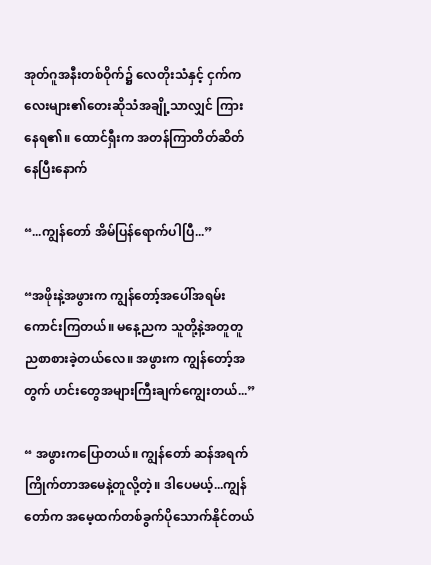အုတ်ဂူအနီးတစ်ဝိုက်၌ လေတိုးသံနှင့် ငှက်ကလေးများ၏တေးဆိုသံအချို့သာလျှင် ကြားနေရ၏။ ထောင်ရှီးက အတန်ကြာတိတ်ဆိတ်နေပြီးနောက်

“...ကျွန်တော် အိမ်ပြန်ရောက်ပါပြီ...”

“အဖိုးနဲ့အဖွားက ကျွန်တော့်အပေါ်အရမ်းကောင်းကြတယ်။ မနေ့ညက သူတို့နဲ့အတူတူ ညစာစားခဲ့တယ်လေ။ အဖွားက ကျွန်တော့်အတွက် ဟင်းတွေအများကြီးချက်ကျွေးတယ်...”

“ အဖွားကပြောတယ်။ ကျွန်တော် ဆန်အရက်ကြိုက်တာအမေနဲ့တူလို့တဲ့။ ဒါပေမယ့်...ကျွန်တော်က အမေ့ထက်တစ်ခွက်ပိုသောက်နိုင်တယ်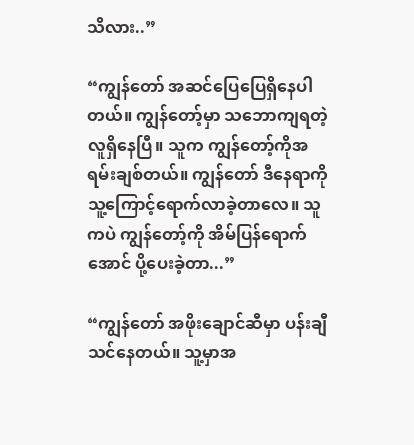သိလား..”

“ကျွန်တော် အဆင်ပြေပြေရှိနေပါတယ်။ ကျွန်တော့်မှာ သဘောကျရတဲ့လူရှိနေပြီ။ သူက ကျွန်တော့်ကိုအရမ်းချစ်တယ်။ ကျွန်တော် ဒီနေရာကို သူ့ကြောင့်ရောက်လာခဲ့တာလေ။ သူကပဲ ကျွန်တော့်ကို အိမ်ပြန်ရောက်အောင် ပို့ပေးခဲ့တာ...”

“ကျွန်တော် အဖိုးချောင်ဆီမှာ ပန်းချီသင်နေတယ်။ သူ့မှာအ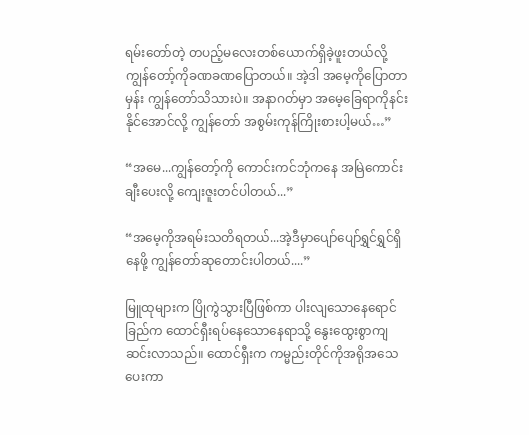ရမ်းတော်တဲ့ တပည့်မလေးတစ်ယောက်ရှိခဲ့ဖူးတယ်လို့ ကျွန်တော့်ကိုခဏခဏပြောတယ်။ အဲ့ဒါ အမေ့ကိုပြောတာမှန်း ကျွန်တော်သိသားပဲ။ အနာဂတ်မှာ အမေ့ခြေရာကိုနင်းနိုင်အောင်လို့ ကျွန်တော် အစွမ်းကုန်ကြိုးစားပါ့မယ်…”

“အမေ...ကျွန်တော့်ကို ကောင်းကင်ဘုံကနေ အမြဲကောင်းချီးပေးလို့ ကျေးဇူးတင်ပါတယ်...”

“အမေ့ကိုအရမ်းသတိရတယ်...အဲ့ဒီမှာပျော်ပျော်ရွှင်ရွှင်ရှိနေဖို့ ကျွန်တော်ဆုတောင်းပါတယ်....”

မြူထုများက ပြိုကွဲသွားပြီဖြစ်ကာ ပါးလျသောနေရောင်ခြည်က ထောင်ရှီးရပ်နေသောနေရာသို့ နွေးထွေးစွာကျဆင်းလာသည်။ ထောင်ရှီးက ကမ္မည်းတိုင်ကိုအရိုအသေပေးကာ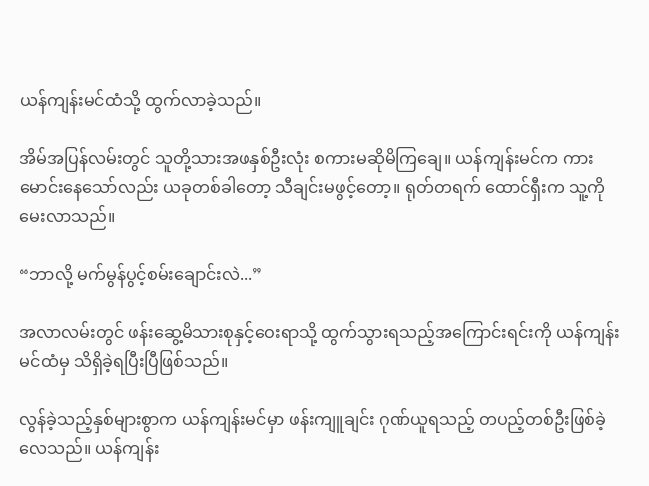ယန်ကျန်းမင်ထံသို့ ထွက်လာခဲ့သည်။

အိမ်အပြန်လမ်းတွင် သူတို့သားအဖနှစ်ဦးလုံး စကားမဆိုမိကြချေ။ ယန်ကျန်းမင်က ကားမောင်းနေသော်လည်း ယခုတစ်ခါတော့ သီချင်းမဖွင့်တော့။ ရုတ်တရက် ထောင်ရှီးက သူ့ကိုမေးလာသည်။

“ဘာလို့ မက်မွန်ပွင့်စမ်းချောင်းလဲ...”

အလာလမ်းတွင် ဖန်းဆွေ့မိသားစုနှင့်ဝေးရာသို့ ထွက်သွားရသည့်အကြောင်းရင်းကို ယန်ကျန်းမင်ထံမှ သိရှိခဲ့ရပြီးပြီဖြစ်သည်။

လွန်ခဲ့သည့်နှစ်များစွာက ယန်ကျန်းမင်မှာ ဖန်းကျူချင်း ဂုဏ်ယူရသည့် တပည့်တစ်ဦးဖြစ်ခဲ့လေသည်။ ယန်ကျန်း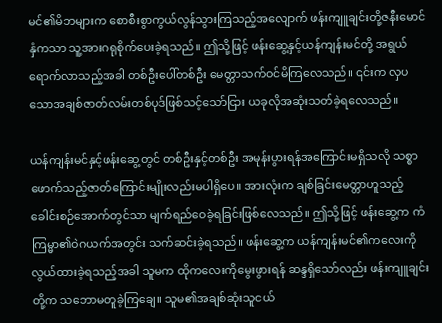မင်၏မိဘများက စောစီးစွာကွယ်လွန်သွားကြသည့်အလျောက် ဖန်းကျူချင်းတို့ဇနီးမောင်နှံကသာ သူ့အားဂရုစိုက်ပေးခဲ့ရသည်။ ဤသို့ဖြင့် ဖန်းဆွေ့နှင့်ယန်ကျန်းမင်တို့ အရွယ်ရောက်လာသည့်အခါ တစ်ဦးပေါ်တစ်ဦး မေတ္တာသက်ဝင်မိကြလေသည်။ ၎င်းက လှပသောအချစ်ဇာတ်လမ်းတစ်ပုဒ်ဖြစ်သင့်သော်ငြား ယခုလိုအဆုံးသတ်ခဲ့ရလေသည်။

ယန်ကျန်းမင်နှင့်ဖန်းဆွေ့တွင် တစ်ဦးနှင့်တစ်ဦး အမုန်းပွားရန်အကြောင်းမရှိသလို သစ္စာဖောက်သည့်ဇာတ်ကြောင်းမျိုးလည်းမပါရှိပေ။ အားလုံးက ချစ်ခြင်းမေတ္တာဟူသည့် ခေါင်းစဉ်အောက်တွင်သာ မျက်ရည်ဝေခဲ့ရခြင်းဖြစ်လေသည်။ ဤသို့ဖြင့် ဖန်းဆွေ့က ကံကြမ္မာ၏ဝဲဂယက်အတွင်း သက်ဆင်းခဲ့ရသည်။ ဖန်းဆွေ့က ယန်ကျန်းမင်၏ကလေးကို လွယ်ထားခဲ့ရသည့်အခါ သူမက ထိုကလေးကိုမွေးဖွားရန် ဆန္ဒရှိသော်လည်း ဖန်းကျူချင်းတို့က သဘောမတူခဲ့ကြချေ။ သူမ၏အချစ်ဆုံးသူငယ်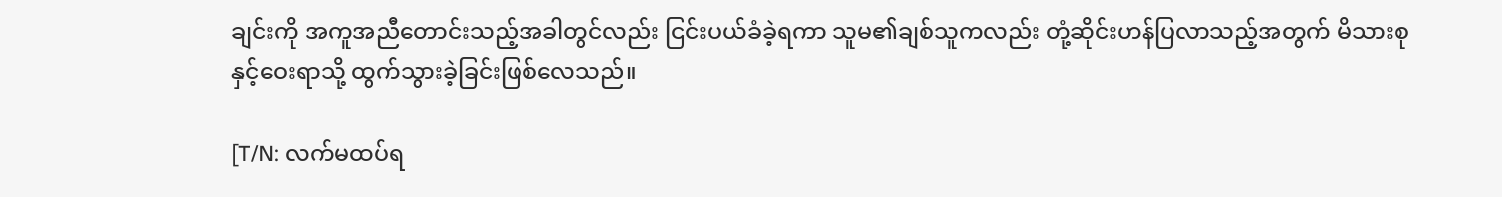ချင်းကို အကူအညီတောင်းသည့်အခါတွင်လည်း ငြင်းပယ်ခံခဲ့ရကာ သူမ၏ချစ်သူကလည်း တုံ့ဆိုင်းဟန်ပြလာသည့်အတွက် မိသားစုနှင့်ဝေးရာသို့ ထွက်သွားခဲ့ခြင်းဖြစ်လေသည်။

[T/N: လက်မထပ်ရ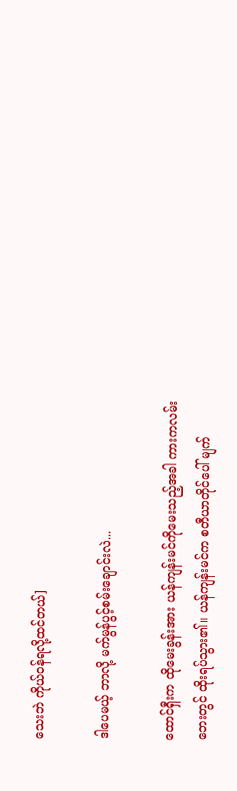သေးဘဲ ကိုယ်ဝန်ရလို့ထင်တယ်]

ဒါပေမယ့် ဘာလို့ မက်မွန်ပွင့်စမ်းချောင်းလဲ...

ထောင်ရှီးက ထိုမေးခွန်းအား ယန်ကျန်းမင်ကိုမေးသည့်အခါ ကားကလမ်းဘေးတွင် ထိုးရပ်သွား၏။ ယန်ကျန်းမင်က စတီယာတိုင်ပေါ် မျက်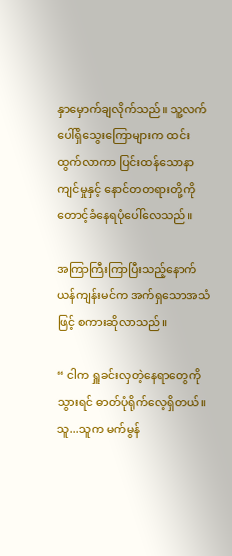နှာမှောက်ချလိုက်သည်။ သူ့လက်ပေါ်ရှိသွေးကြောများက ထင်းထွက်လာကာ ပြင်းထန်သောနာကျင်မှုနှင့် နောင်တတရားတို့ကို တောင့်ခံနေရပုံပေါ်လေသည်။

အကြာကြီးကြာပြီးသည့်နောက် ယန်ကျန်းမင်က အက်ရှသောအသံဖြင့် စကားဆိုလာသည်။

“ ငါက ရှူခင်းလှတဲ့နေရာတွေကိုသွားရင် ဓာတ်ပုံရိုက်လေ့ရှိတယ်။ သူ...သူက မက်မွန်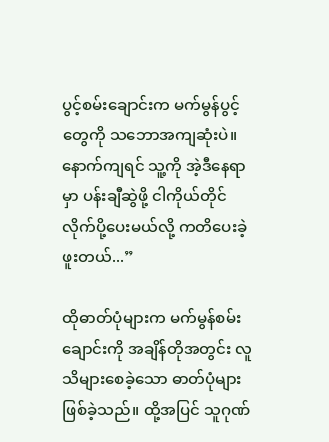ပွင့်စမ်းချောင်းက မက်မွန်ပွင့်တွေကို သဘောအကျဆုံးပဲ။ နောက်ကျရင် သူ့ကို အဲ့ဒီနေရာမှာ ပန်းချီဆွဲဖို့ ငါကိုယ်တိုင်လိုက်ပို့ပေးမယ်လို့ ကတိပေးခဲ့ဖူးတယ်...”

ထိုဓာတ်ပုံများက မက်မွန်စမ်းချောင်းကို အချိန်တိုအတွင်း လူသိများစေခဲ့သော ဓာတ်ပုံများဖြစ်ခဲ့သည်။ ထို့အပြင် သူဂုဏ်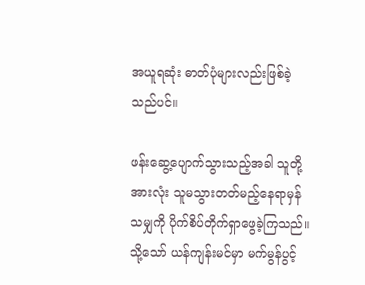အယူရဆုံး ဓာတ်ပုံများလည်းဖြစ်ခဲ့သည်ပင်။

ဖန်းဆွေ့ပျောက်သွားသည့်အခါ သူတို့အားလုံး သူမသွားတတ်မည့်နေရာမှန်သမျှကို ပိုက်စိပ်တိုက်ရှာဖွေခဲ့ကြသည်။ သို့သော် ယန်ကျန်းမင်မှာ မက်မွန်ပွင့်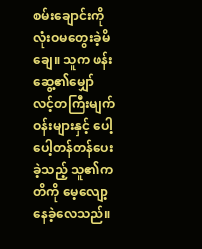စမ်းချောင်းကို လုံးဝမတွေးခဲ့မိချေ။ သူက ဖန်းဆွေ့၏မျှော်လင့်တကြီးမျက်ဝန်းများနှင့် ပေါ့ပေါ့တန်တန်ပေးခဲ့သည့် သူ၏ကတိကို မေ့လျော့နေခဲ့လေသည်။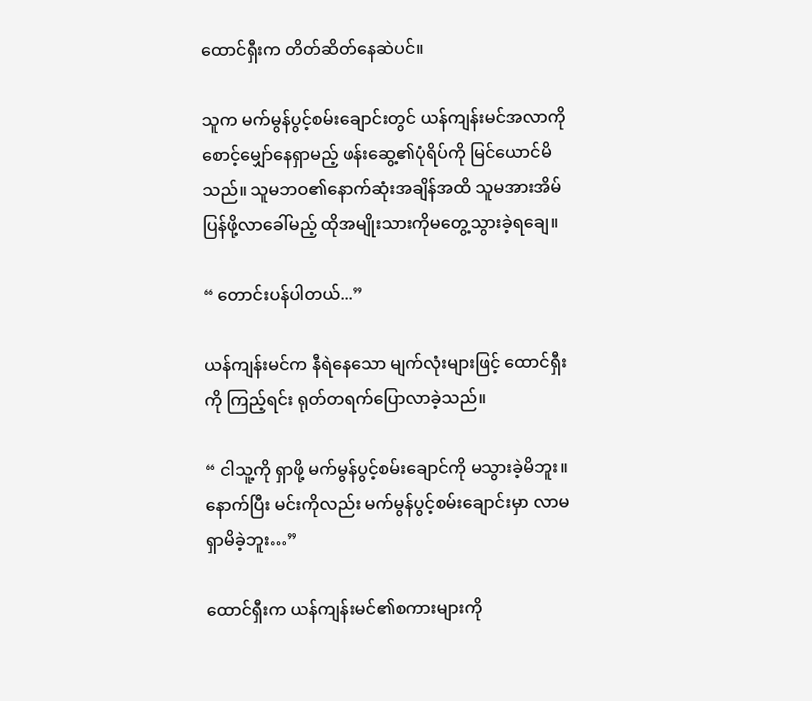ထောင်ရှီးက တိတ်ဆိတ်နေဆဲပင်။

သူက မက်မွန်ပွင့်စမ်းချောင်းတွင် ယန်ကျန်းမင်အလာကို စောင့်မျှော်နေရှာမည့် ဖန်းဆွေ့၏ပုံရိပ်ကို မြင်ယောင်မိသည်။ သူမဘဝ၏နောက်ဆုံးအချိန်အထိ သူမအားအိမ်ပြန်ဖို့လာခေါ်မည့် ထိုအမျိုးသားကိုမတွေ့သွားခဲ့ရချေ။

“ တောင်းပန်ပါတယ်...”

ယန်ကျန်းမင်က နီရဲနေသော မျက်လုံးများဖြင့် ထောင်ရှီးကို ကြည့်ရင်း ရုတ်တရက်ပြောလာခဲ့သည်။

“ ငါသူ့ကို ရှာဖို့ မက်မွန်ပွင့်စမ်းချောင်ကို မသွားခဲ့မိဘူး။ နောက်ပြီး မင်းကိုလည်း မက်မွန်ပွင့်စမ်းချောင်းမှာ လာမရှာမိခဲ့ဘူး…”

ထောင်ရှီးက ယန်ကျန်းမင်၏စကားများကို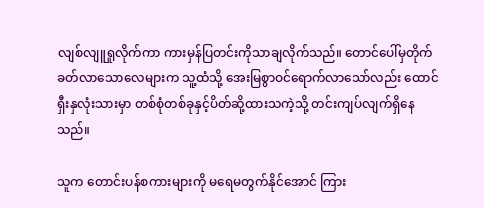လျစ်လျူရှုလိုက်ကာ ကားမှန်ပြတင်းကိုသာချလိုက်သည်။ တောင်ပေါ်မှတိုက်ခတ်လာသောလေများက သူ့ထံသို့ အေးမြစွာဝင်ရောက်လာသော်လည်း ထောင်ရှီးနှလုံးသားမှာ တစ်စုံတစ်ခုနှင့်ပိတ်ဆို့ထားသကဲ့သို့ တင်းကျပ်လျက်ရှိနေသည်။

သူက တောင်းပန်စကားများကို မရေမတွက်နိုင်အောင် ကြား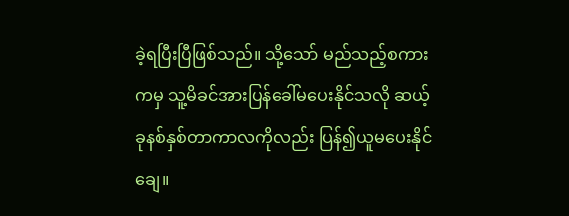ခဲ့ရပြီးပြီဖြစ်သည်။ သို့သော် မည်သည့်စကားကမှ သူ့မိခင်အားပြန်ခေါ်မပေးနိုင်သလို ဆယ့်ခုနစ်နှစ်တာကာလကိုလည်း ပြန်၍ယူမပေးနိုင်ချေ။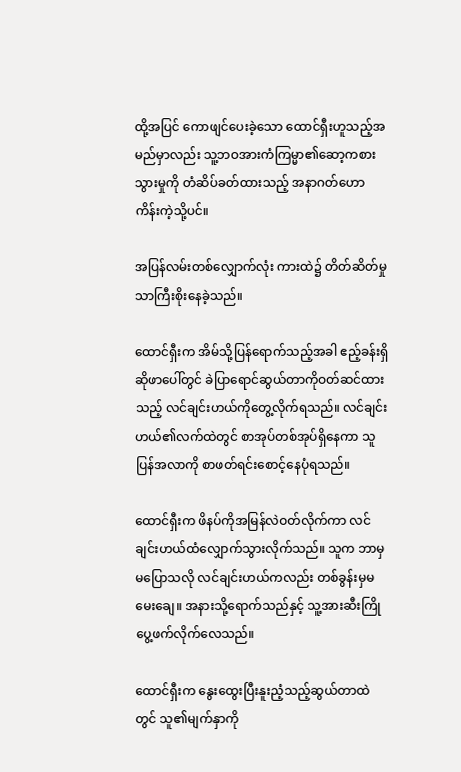ထို့အပြင် ကောဖျင်ပေးခဲ့သော ထောင်ရှီးဟူသည့်အမည်မှာလည်း သူ့ဘဝအားကံကြမ္မာ၏ဆော့ကစားသွားမှုကို တံဆိပ်ခတ်ထားသည့် အနာဂတ်ဟောကိန်းကဲ့သို့ပင်။

အပြန်လမ်းတစ်လျှောက်လုံး ကားထဲ၌ တိတ်ဆိတ်မှုသာကြီးစိုးနေခဲ့သည်။

ထောင်ရှီးက အိမ်သို့ပြန်ရောက်သည့်အခါ ဧည့်ခန်းရှိဆိုဖာပေါ်တွင် ခဲပြာရောင်ဆွယ်တာကိုဝတ်ဆင်ထားသည့် လင်ချင်းဟယ်ကိုတွေ့လိုက်ရသည်။ လင်ချင်းဟယ်၏လက်ထဲတွင် စာအုပ်တစ်အုပ်ရှိနေကာ သူပြန်အလာကို စာဖတ်ရင်းစောင့်နေပုံရသည်။

ထောင်ရှီးက ဖိနပ်ကိုအမြန်လဲဝတ်လိုက်ကာ လင်ချင်းဟယ်ထံလျှောက်သွားလိုက်သည်။ သူက ဘာမှမပြောသလို လင်ချင်းဟယ်ကလည်း တစ်ခွန်းမှမမေးချေ။ အနားသို့ရောက်သည်နှင့် သူ့အားဆီးကြိုပွေ့ဖက်လိုက်လေသည်။

ထောင်ရှီးက နွေးထွေးပြီးနူးညံ့သည့်ဆွယ်တာထဲတွင် သူ၏မျက်နှာကို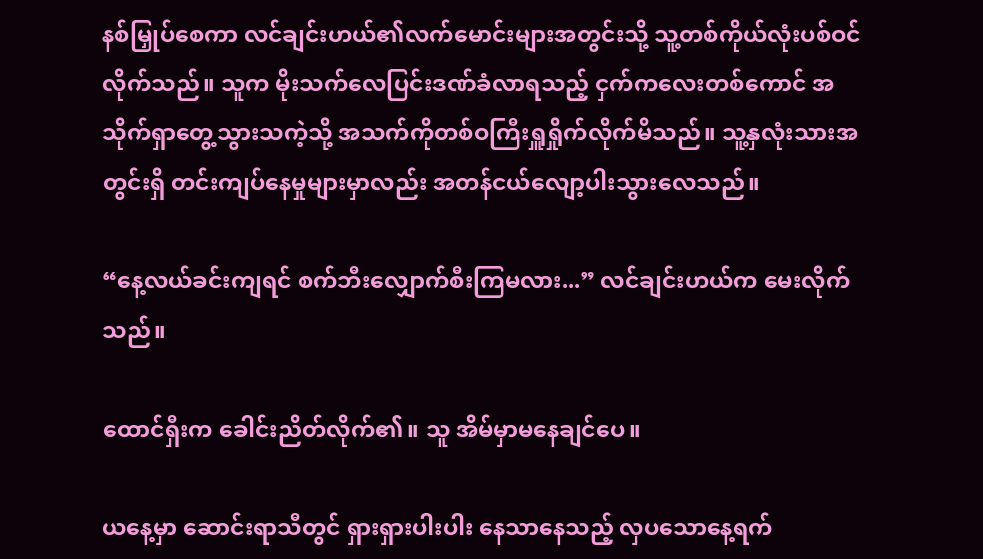နစ်မြှုပ်စေကာ လင်ချင်းဟယ်၏လက်မောင်းများအတွင်းသို့ သူ့တစ်ကိုယ်လုံးပစ်ဝင်လိုက်သည်။ သူက မိုးသက်လေပြင်းဒဏ်ခံလာရသည့် ငှက်ကလေးတစ်ကောင် အသိုက်ရှာတွေ့သွားသကဲ့သို့ အသက်ကိုတစ်ဝကြီးရှူရှိုက်လိုက်မိသည်။ သူ့နှလုံးသားအတွင်းရှိ တင်းကျပ်နေမှုများမှာလည်း အတန်ငယ်လျော့ပါးသွားလေသည်။

“နေ့လယ်ခင်းကျရင် စက်ဘီးလျှောက်စီးကြမလား...” လင်ချင်းဟယ်က မေးလိုက်သည်။

ထောင်ရှီးက ခေါင်းညိတ်လိုက်၏။ သူ အိမ်မှာမနေချင်ပေ။

ယနေ့မှာ ဆောင်းရာသီတွင် ရှားရှားပါးပါး နေသာနေသည့် လှပသောနေ့ရက်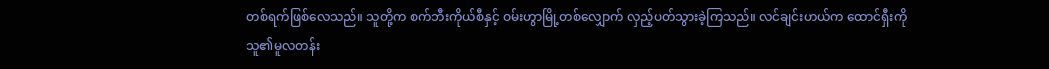တစ်ရက်ဖြစ်လေသည်။ သူတို့က စက်ဘီးကိုယ်စီနှင့် ဝမ်းဟွာမြို့တစ်လျှောက် လှည့်ပတ်သွားခဲ့ကြသည်။ လင်ချင်းဟယ်က ထောင်ရှီးကို သူ၏မူလတန်း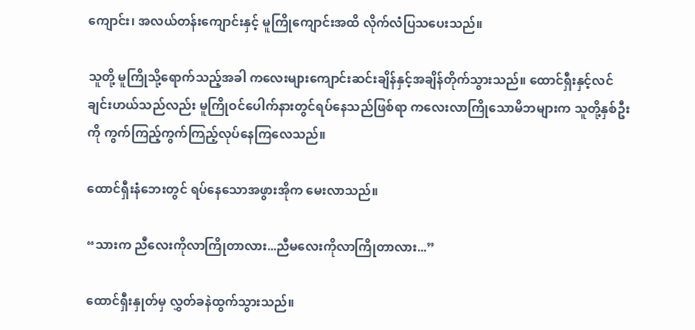ကျောင်း၊ အလယ်တန်းကျောင်းနှင့် မူကြိုကျောင်းအထိ လိုက်လံပြသပေးသည်။

သူတို့ မူကြိုသို့ရောက်သည့်အခါ ကလေးများကျောင်းဆင်းချိန်နှင့်အချိန်တိုက်သွားသည်။ ထောင်ရှီးနှင့်လင်ချင်းဟယ်သည်လည်း မူကြိုဝင်ပေါက်နားတွင်ရပ်နေသည်ဖြစ်ရာ ကလေးလာကြိုသောမိဘများက သူတို့နှစ်ဦးကို ကွက်ကြည့်ကွက်ကြည့်လုပ်နေကြလေသည်။

ထောင်ရှီးနံဘေးတွင် ရပ်နေသောအဖွားအိုက မေးလာသည်။

“သားက ညီလေးကိုလာကြိုတာလား...ညီမလေးကိုလာကြိုတာလား...”

ထောင်ရှီးနှုတ်မှ လွှတ်ခနဲထွက်သွားသည်။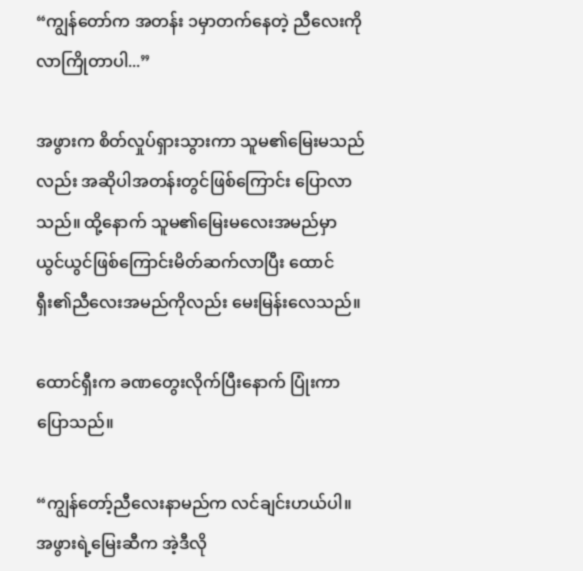“ကျွန်တော်က အတန်း ၁မှာတက်နေတဲ့ ညီလေးကိုလာကြိုတာပါ...”

အဖွားက စိတ်လှုပ်ရှားသွားကာ သူမ၏မြေးမသည်လည်း အဆိုပါအတန်းတွင်ဖြစ်ကြောင်း ပြောလာသည်။ ထို့နောက် သူမ၏မြေးမလေးအမည်မှာ ယွင်ယွင်ဖြစ်ကြောင်းမိတ်ဆက်လာပြီး ထောင်ရှီး၏ညီလေးအမည်ကိုလည်း မေးမြန်းလေသည်။

ထောင်ရှီးက ခဏတွေးလိုက်ပြီးနောက် ပြုံးကာပြောသည်။

“ကျွန်တော့်ညီလေးနာမည်က လင်ချင်းဟယ်ပါ။ အဖွားရဲ့မြေးဆီက အဲ့ဒီလို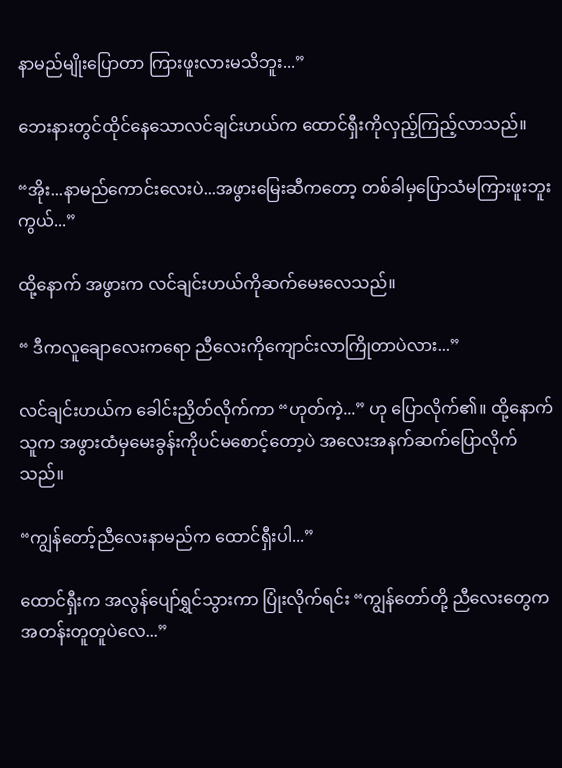နာမည်မျိုးပြောတာ ကြားဖူးလားမသိဘူး...”

ဘေးနားတွင်ထိုင်နေသောလင်ချင်းဟယ်က ထောင်ရှီးကိုလှည့်ကြည့်လာသည်။

“အိုး...နာမည်ကောင်းလေးပဲ...အဖွားမြေးဆီကတော့ တစ်ခါမှပြောသံမကြားဖူးဘူးကွယ်...”

ထို့နောက် အဖွားက လင်ချင်းဟယ်ကိုဆက်မေးလေသည်။

“ ဒီကလူချောလေးကရော ညီလေးကိုကျောင်းလာကြိုတာပဲလား...”

လင်ချင်းဟယ်က ခေါင်းညှိတ်လိုက်ကာ “ဟုတ်ကဲ့...” ဟု ပြောလိုက်၏။ ထို့နောက် သူက အဖွားထံမှမေးခွန်းကိုပင်မစောင့်တော့ပဲ အလေးအနက်ဆက်ပြောလိုက်သည်။

“ကျွန်တော့်ညီလေးနာမည်က ထောင်ရှီးပါ...”

ထောင်ရှီးက အလွန်ပျော်ရွှင်သွားကာ ပြုံးလိုက်ရင်း “ကျွန်တော်တို့ ညီလေးတွေက အတန်းတူတူပဲလေ...”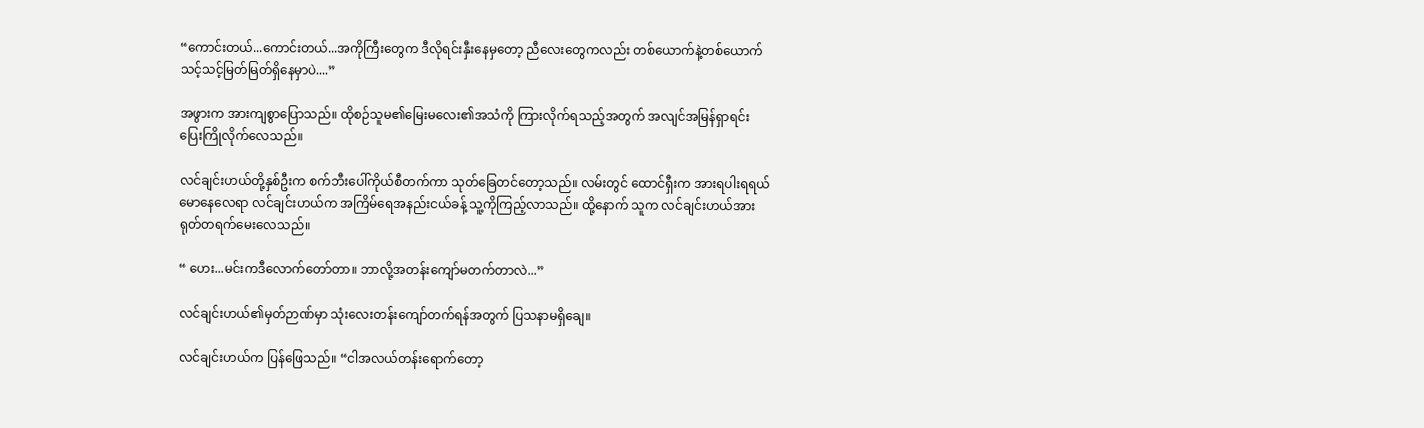“ကောင်းတယ်...ကောင်းတယ်...အကိုကြီးတွေက ဒီလိုရင်းနှီးနေမှတော့ ညီလေးတွေကလည်း တစ်ယောက်နဲ့တစ်ယောက် သင့်သင့်မြတ်မြတ်ရှိနေမှာပဲ....”

အဖွားက အားကျစွာပြောသည်။ ထိုစဉ်သူမ၏မြေးမလေး၏အသံကို ကြားလိုက်ရသည့်အတွက် အလျင်အမြန်ရှာရင်း ပြေးကြိုလိုက်လေသည်။

လင်ချင်းဟယ်တို့နှစ်ဦးက စက်ဘီးပေါ်ကိုယ်စီတက်ကာ သုတ်ခြေတင်တော့သည်။ လမ်းတွင် ထောင်ရှီးက အားရပါးရရယ်မောနေလေရာ လင်ချင်းဟယ်က အကြိမ်ရေအနည်းငယ်ခန့် သူ့ကိုကြည့်လာသည်။ ထို့နောက် သူက လင်ချင်းဟယ်အား ရုတ်တရက်မေးလေသည်။

“ ဟေး...မင်းကဒီလောက်တော်တာ။ ဘာလို့အတန်းကျော်မတက်တာလဲ...”

လင်ချင်းဟယ်၏မှတ်ဉာဏ်မှာ သုံးလေးတန်းကျော်တက်ရန်အတွက် ပြသနာမရှိချေ။

လင်ချင်းဟယ်က ပြန်ဖြေသည်။ “ငါအလယ်တန်းရောက်တော့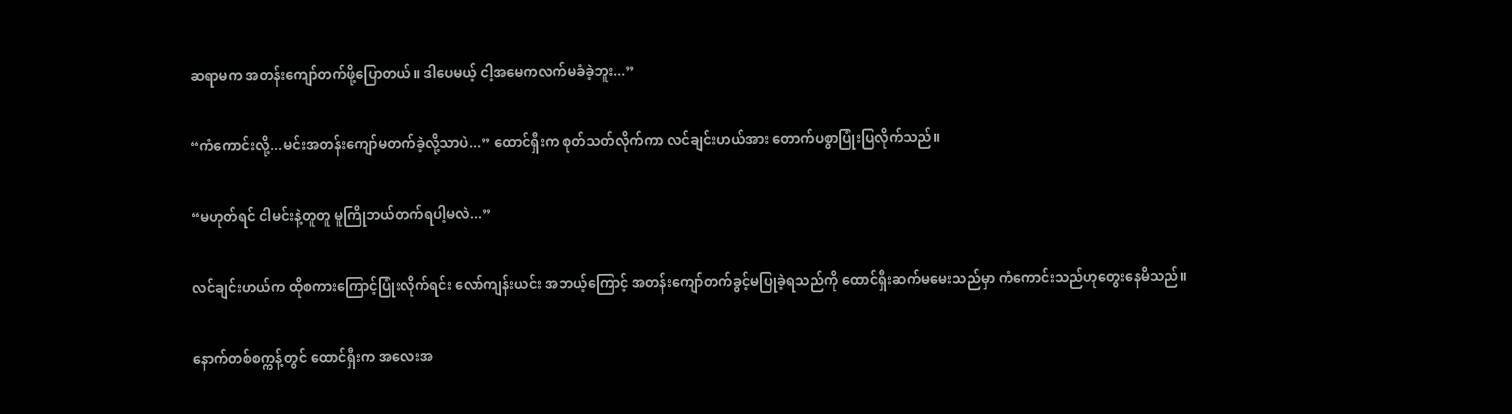ဆရာမက အတန်းကျော်တက်ဖို့ပြောတယ်။ ဒါပေမယ့် ငါ့အမေကလက်မခံခဲ့ဘူး...”

“ကံကောင်းလို့...မင်းအတန်းကျော်မတက်ခဲ့လို့သာပဲ...” ထောင်ရှီးက စုတ်သတ်လိုက်ကာ လင်ချင်းဟယ်အား တောက်ပစွာပြုံးပြလိုက်သည်။

“မဟုတ်ရင် ငါမင်းနဲ့တူတူ မူကြိုဘယ်တက်ရပါ့မလဲ...”

လင်ချင်းဟယ်က ထိုစကားကြောင့်ပြုံးလိုက်ရင်း လော်ကျန်းယင်း အဘယ့်ကြောင့် အတန်းကျော်တက်ခွင့်မပြုခဲ့ရသည်ကို ထောင်ရှီးဆက်မမေးသည်မှာ ကံကောင်းသည်ဟုတွေးနေမိသည်။

နောက်တစ်စက္ကန့်တွင် ထောင်ရှီးက အလေးအ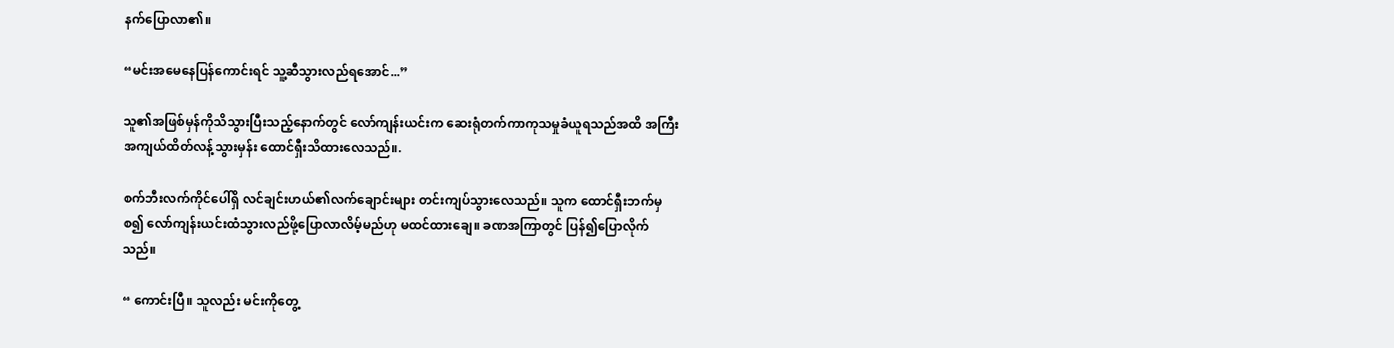နက်ပြောလာ၏။

“မင်းအမေနေပြန်ကောင်းရင် သူ့ဆီသွားလည်ရအောင်...”

သူ၏အဖြစ်မှန်ကိုသိသွားပြီးသည့်နောက်တွင် လော်ကျန်းယင်းက ဆေးရုံတက်ကာကုသမှုခံယူရသည်အထိ အကြီးအကျယ်ထိတ်လန့်သွားမှန်း ထောင်ရှီးသိထားလေသည်။.

စက်ဘီးလက်ကိုင်ပေါ်ရှိ လင်ချင်းဟယ်၏လက်ချောင်းများ တင်းကျပ်သွားလေသည်။ သူက ထောင်ရှီးဘက်မှစ၍ လော်ကျန်းယင်းထံသွားလည်ဖို့ပြောလာလိမ့်မည်ဟု မထင်ထားချေ။ ခဏအကြာတွင် ပြန်၍ပြောလိုက်သည်။

“ ကောင်းပြီ။ သူလည်း မင်းကိုတွေ့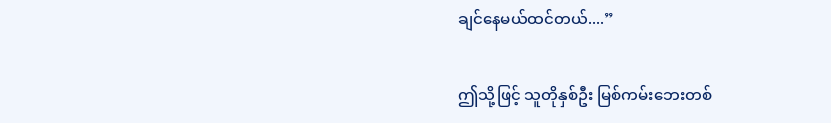ချင်နေမယ်ထင်တယ်....”

ဤသို့ဖြင့် သူတိုနှစ်ဦး မြစ်ကမ်းဘေးတစ်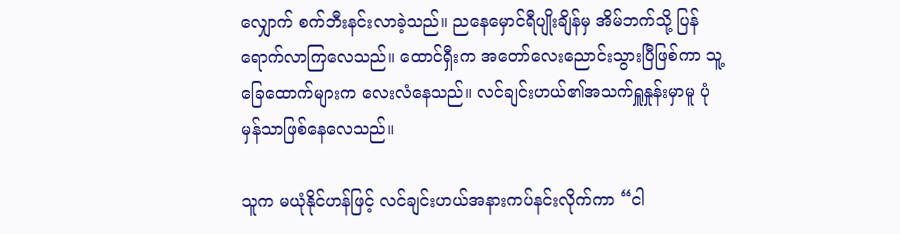လျှောက် စက်ဘီးနင်းလာခဲ့သည်။ ညနေမှောင်ရီပျိုးချိန်မှ အိမ်ဘက်သို့ ပြန်ရောက်လာကြလေသည်။ ထောင်ရှီးက အတော်လေးညောင်းသွားပြီဖြစ်ကာ သူ့ခြေထောက်များက လေးလံနေသည်။ လင်ချင်းဟယ်၏အသက်ရှူနှုန်းမှာမူ ပုံမှန်သာဖြစ်နေလေသည်။

သူက မယုံနိုင်ဟန်ဖြင့် လင်ချင်းဟယ်အနားကပ်နင်းလိုက်ကာ “ငါ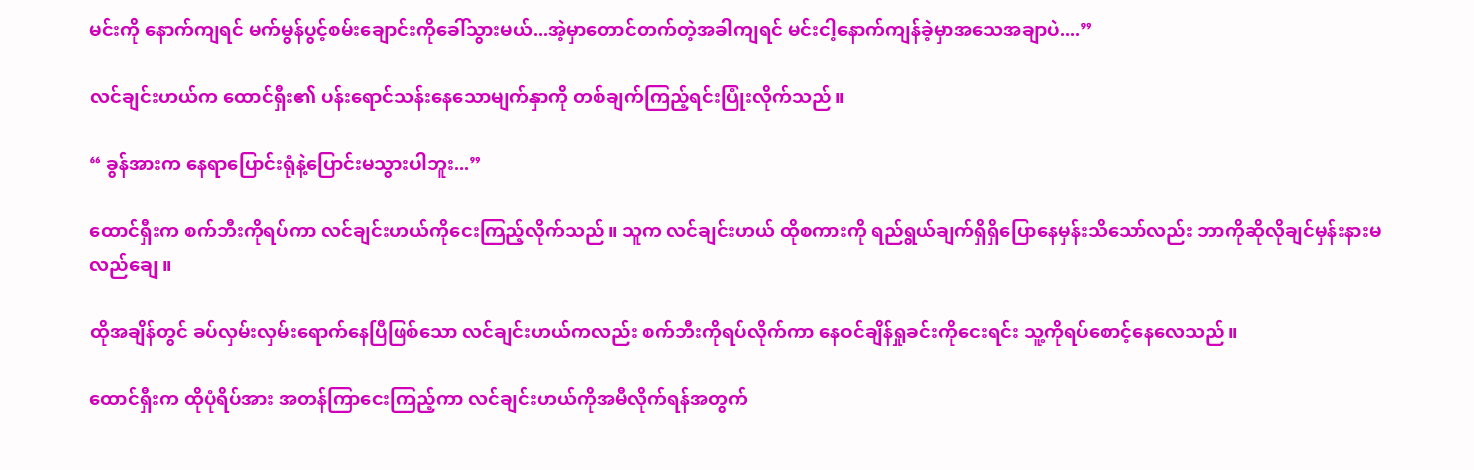မင်းကို နောက်ကျရင် မက်မွန်ပွင့်စမ်းချောင်းကိုခေါ်သွားမယ်...အဲ့မှာတောင်တက်တဲ့အခါကျရင် မင်းငါ့နောက်ကျန်ခဲ့မှာအသေအချာပဲ....”

လင်ချင်းဟယ်က ထောင်ရှီး၏ ပန်းရောင်သန်းနေသောမျက်နှာကို တစ်ချက်ကြည့်ရင်းပြုံးလိုက်သည်။

“ ခွန်အားက နေရာပြောင်းရုံနဲ့ပြောင်းမသွားပါဘူး...”

ထောင်ရှီးက စက်ဘီးကိုရပ်ကာ လင်ချင်းဟယ်ကိုငေးကြည့်လိုက်သည်။ သူက လင်ချင်းဟယ် ထိုစကားကို ရည်ရွယ်ချက်ရှိရှိပြောနေမှန်းသိသော်လည်း ဘာကိုဆိုလိုချင်မှန်းနားမလည်ချေ။

ထိုအချိန်တွင် ခပ်လှမ်းလှမ်းရောက်နေပြီဖြစ်သော လင်ချင်းဟယ်ကလည်း စက်ဘီးကိုရပ်လိုက်ကာ နေဝင်ချိန်ရှုခင်းကိုငေးရင်း သူ့ကိုရပ်စောင့်နေလေသည်။

ထောင်ရှီးက ထိုပုံရိပ်အား အတန်ကြာငေးကြည့်ကာ လင်ချင်းဟယ်ကိုအမီလိုက်ရန်အတွက်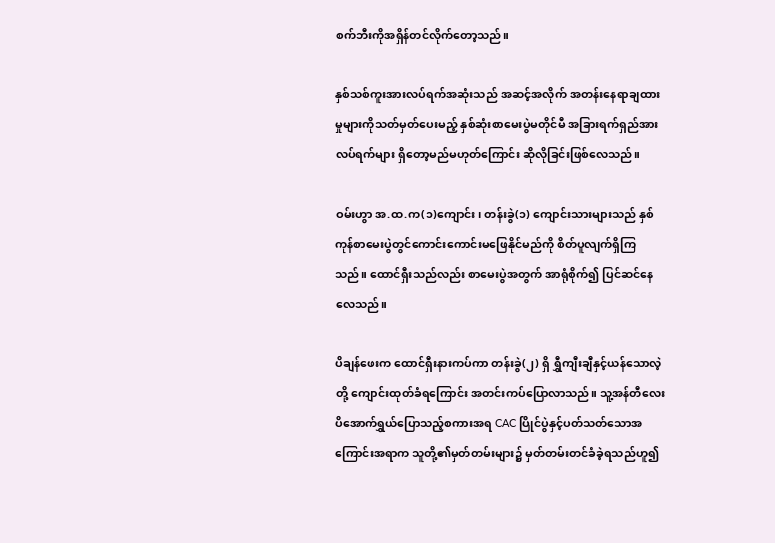စက်ဘီးကိုအရှိန်တင်လိုက်တော့သည်။

နှစ်သစ်ကူးအားလပ်ရက်အဆုံးသည် အဆင့်အလိုက် အတန်းနေရာချထားမှုများကိုသတ်မှတ်ပေးမည့် နှစ်ဆုံးစာမေးပွဲမတိုင်မီ အခြားရက်ရှည်အားလပ်ရက်များ ရှိတော့မည်မဟုတ်ကြောင်း ဆိုလိုခြင်းဖြစ်လေသည်။

ဝမ်းဟွာ အ.ထ.က(၁)ကျောင်း၊ တန်းခွဲ(၁) ကျောင်းသားများသည် နှစ်ကုန်စာမေးပွဲတွင်ကောင်းကောင်းမဖြေနိုင်မည်ကို စိတ်ပူလျက်ရှိကြသည်။ ထောင်ရှီးသည်လည်း စာမေးပွဲအတွက် အာရုံစိုက်၍ ပြင်ဆင်နေလေသည်။

ပိချန်ဖေးက ထောင်ရှီးနားကပ်ကာ တန်းခွဲ(၂) ရှိ ရွှီကျီးချီနှင့်ယန်သောလဲ့တို့ ကျောင်းထုတ်ခံရကြောင်း အတင်းကပ်ပြောလာသည်။ သူ့အန်တီလေး ပိအောက်ရွှယ်ပြောသည့်စကားအရ CAC ပြိုင်ပွဲနှင့်ပတ်သတ်သောအကြောင်းအရာက သူတို့၏မှတ်တမ်းများ၌ မှတ်တမ်းတင်ခံခဲ့ရသည်ဟူ၍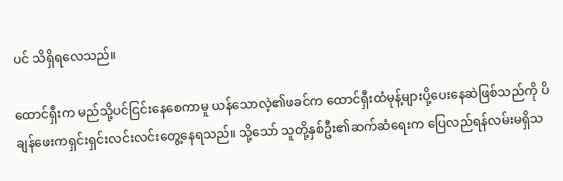ပင် သိရှိရလေသည်။

ထောင်ရှီးက မည်သို့ပင်ငြင်းနေစေကာမူ ယန်သောလဲ့၏ဖခင်က ထောင်ရှီးထံမုန့်များပို့ပေးနေဆဲဖြစ်သည်ကို ပိချန်ဖေးကရှင်းရှင်းလင်းလင်းတွေ့နေရသည်။ သို့သော် သူတို့နှစ်ဦး၏ဆက်ဆံရေးက ပြေလည်ရန်လမ်းမရှိသ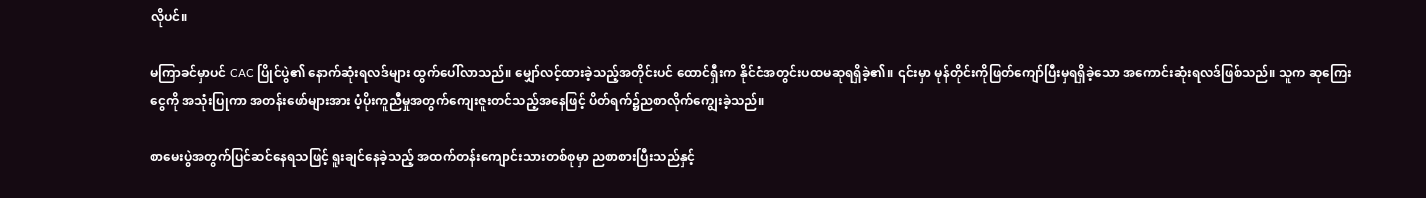လိုပင်။

မကြာခင်မှာပင် CAC ပြိုင်ပွဲ၏ နောက်ဆုံးရလဒ်များ ထွက်ပေါ်လာသည်။ မျှော်လင့်ထားခဲ့သည့်အတိုင်းပင် ထောင်ရှီးက နိုင်ငံအတွင်းပထမဆုရရှိခဲ့၏။ ၎င်းမှာ မုန်တိုင်းကိုဖြတ်ကျော်ပြီးမှရရှိခဲ့သော အကောင်းဆုံးရလဒ်ဖြစ်သည်။ သူက ဆုကြေးငွေကို အသုံးပြုကာ အတန်းဖော်များအား ပံ့ပိုးကူညီမှုအတွက်ကျေးဇူးတင်သည့်အနေဖြင့် ပိတ်ရက်၌ညစာလိုက်ကျွေးခဲ့သည်။

စာမေးပွဲအတွက်ပြင်ဆင်နေရသဖြင့် ရူးချင်နေခဲ့သည့် အထက်တန်းကျောင်းသားတစ်စုမှာ ညစာစားပြီးသည်နှင့်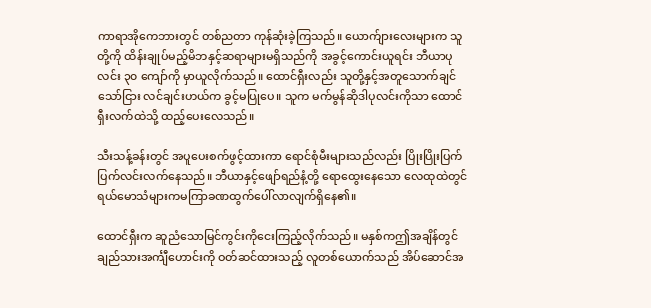ကာရာအိုကေဘားတွင် တစ်ညတာ ကုန်ဆုံးခဲ့ကြသည်။ ယောက်ျားလေးများက သူတို့ကို ထိန်းချုပ်မည့်မိဘနှင့်ဆရာများမရှိသည်ကို အခွင့်ကောင်းယူရင်း ဘီယာပုလင်း ၃၀ ကျော်ကို မှာယူလိုက်သည်။ ထောင်ရှီးလည်း သူတို့နှင့်အတူသောက်ချင်သော်ငြား လင်ချင်းဟယ်က ခွင့်မပြုပေ။ သူက မက်မွန်ဆိုဒါပုလင်းကိုသာ ထောင်ရှီးလက်ထဲသို့ ထည့်ပေးလေသည်။

သီးသန့်ခန်းတွင် အပူပေးစက်ဖွင့်ထားကာ ရောင်စုံမီးများသည်လည်း ပြိုးပြိုးပြက်ပြက်လင်းလက်နေသည်။ ဘီယာနှင့်ဖျော်ရည်နံ့တို့ ရောထွေးနေသော လေထုထဲတွင် ရယ်မောသံများကမကြာခဏထွက်ပေါ်လာလျက်ရှိနေ၏။

ထောင်ရှီးက ဆူညံသောမြင်ကွင်းကိုငေးကြည့်လိုက်သည်။ မနှစ်ကဤအချိန်တွင် ချည်သားအင်္ကျီဟောင်းကို ဝတ်ဆင်ထားသည့် လူတစ်ယောက်သည် အိပ်ဆောင်အ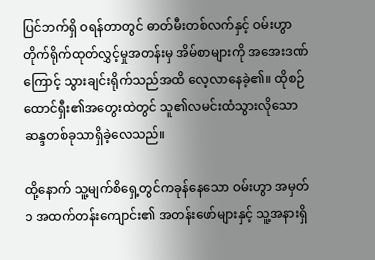ပြင်ဘက်ရှိ ဝရန်တာတွင် ဓာတ်မီးတစ်လက်နှင့် ဝမ်းဟွာ တိုက်ရိုက်ထုတ်လွှင့်မှုအတန်းမှ အိမ်စာများကို အအေးဒဏ်ကြောင့် သွားချင်းရိုက်သည်အထိ လေ့လာနေခဲ့၏။ ထိုစဉ် ထောင်ရှီး၏အတွေးထဲတွင် သူ၏လမင်းထံသွားလိုသော ဆန္ဒတစ်ခုသာရှိခဲ့လေသည်။

ထို့နောက် သူ့မျက်စိရှေ့တွင်ကခုန်နေသော ဝမ်းဟွာ အမှတ် ၁ အထက်တန်းကျောင်း၏ အတန်းဖော်များနှင့် သူ့အနားရှိ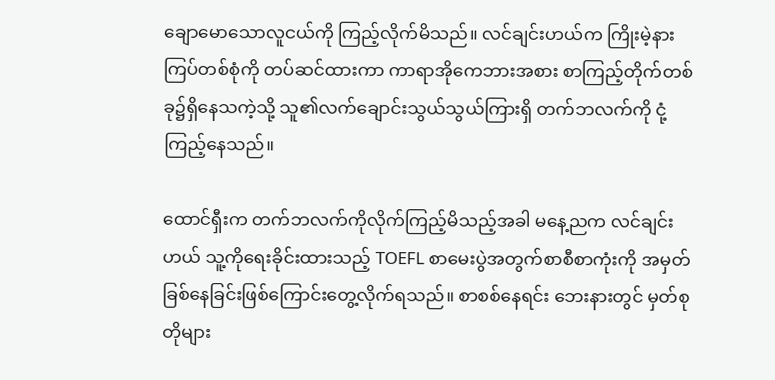ချောမောသောလူငယ်ကို ကြည့်လိုက်မိသည်။ လင်ချင်းဟယ်က ကြိုးမဲ့နားကြပ်တစ်စုံကို တပ်ဆင်ထားကာ ကာရာအိုကေဘားအစား စာကြည့်တိုက်တစ်ခု၌ရှိနေသကဲ့သို့ သူ၏လက်ချောင်းသွယ်သွယ်ကြားရှိ တက်ဘလက်ကို ငုံ့ကြည့်နေသည်။

ထောင်ရှီးက တက်ဘလက်ကိုလိုက်ကြည့်မိသည့်အခါ မနေ့ညက လင်ချင်းဟယ် သူ့ကိုရေးခိုင်းထားသည့် TOEFL စာမေးပွဲအတွက်စာစီစာကုံးကို အမှတ်ခြစ်နေခြင်းဖြစ်ကြောင်းတွေ့လိုက်ရသည်။ စာစစ်နေရင်း ဘေးနားတွင် မှတ်စုတိုများ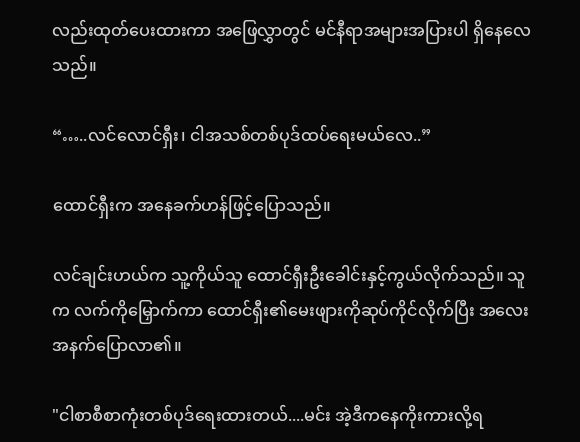လည်းထုတ်ပေးထားကာ အဖြေလွှာတွင် မင်နီရာအများအပြားပါ ရှိနေလေသည်။

“…..လင်လောင်ရှီး၊ ငါအသစ်တစ်ပုဒ်ထပ်ရေးမယ်လေ..”

ထောင်ရှီးက အနေခက်ဟန်ဖြင့်ပြောသည်။

လင်ချင်းဟယ်က သူ့ကိုယ်သူ ထောင်ရှီးဦးခေါင်းနှင့်ကွယ်လိုက်သည်။ သူက လက်ကိုမြှောက်ကာ ထောင်ရှီး၏မေးဖျားကိုဆုပ်ကိုင်လိုက်ပြီး အလေးအနက်ပြောလာ၏။

"ငါစာစီစာကုံးတစ်ပုဒ်ရေးထားတယ်....မင်း အဲ့ဒီကနေကိုးကားလို့ရ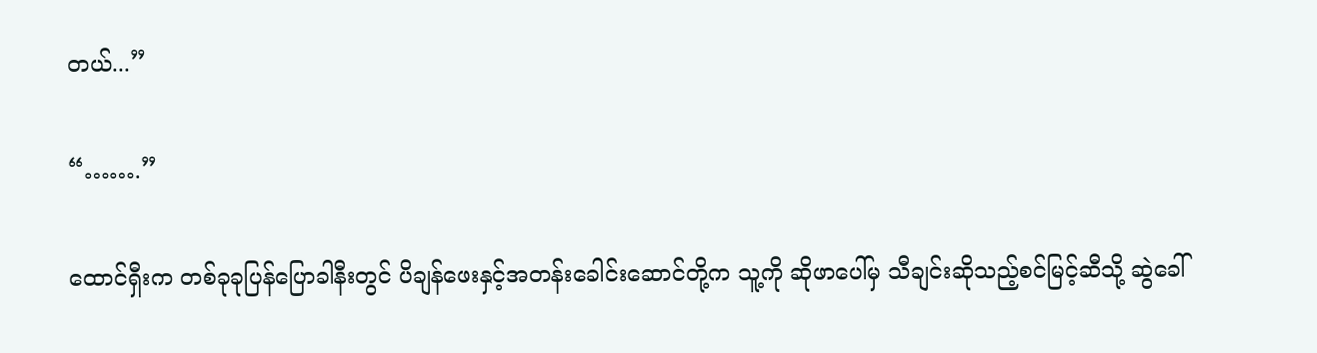တယ်...”

“…….”

ထောင်ရှီးက တစ်ခုခုပြန်ပြောခါနီးတွင် ပိချန်ဖေးနှင့်အတန်းခေါင်းဆောင်တို့က သူ့ကို ဆိုဖာပေါ်မှ သီချင်းဆိုသည့်စင်မြင့်ဆီသို့ ဆွဲခေါ်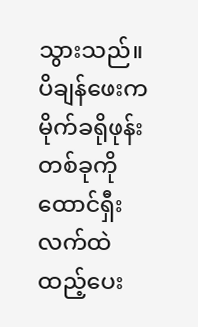သွားသည်။ ပိချန်ဖေးက မိုက်ခရိုဖုန်းတစ်ခုကို ထောင်ရှီးလက်ထဲထည့်ပေး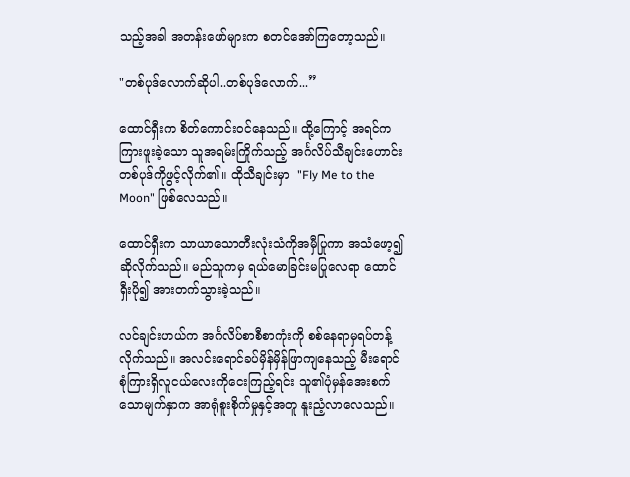သည့်အခါ အတန်းဖော်များက စတင်အော်ကြတော့သည်။

"တစ်ပုဒ်လောက်ဆိုပါ..တစ်ပုဒ်လောက်...”

ထောင်ရှီးက စိတ်ကောင်းဝင်နေသည်။ ထို့ကြောင့် အရင်ကကြားဖူးခဲ့သော သူအရမ်းကြိုက်သည့် အင်္ဂလိပ်သီချင်းဟောင်းတစ်ပုဒ်ကိုဖွင့်လိုက်၏။ ထိုသီချင်းမှာ  "Fly Me to the Moon" ဖြစ်လေသည်။

ထောင်ရှီးက သာယာသောတီးလုံးသံကိုအမှီပြုကာ အသံဖော့၍ဆိုလိုက်သည်။ မည်သူကမှ ရယ်မောခြင်းမပြုလေရာ ထောင်ရှီးပို၍ အားတက်သွားခဲ့သည်။

လင်ချင်းဟယ်က အင်္ဂလိပ်စာစီစာကုံးကို စစ်နေရာမှရပ်တန့်လိုက်သည်။ အလင်းရောင်ခပ်မှိန်မှိန်ဖြာကျနေသည့် မီးရောင်စုံကြားရှိလူငယ်လေးကိုငေးကြည့်ရင်း သူ၏ပုံမှန်အေးစက်သောမျက်နှာက အာရုံစူးစိုက်မှုနှင့်အတူ နူးညံ့လာလေသည်။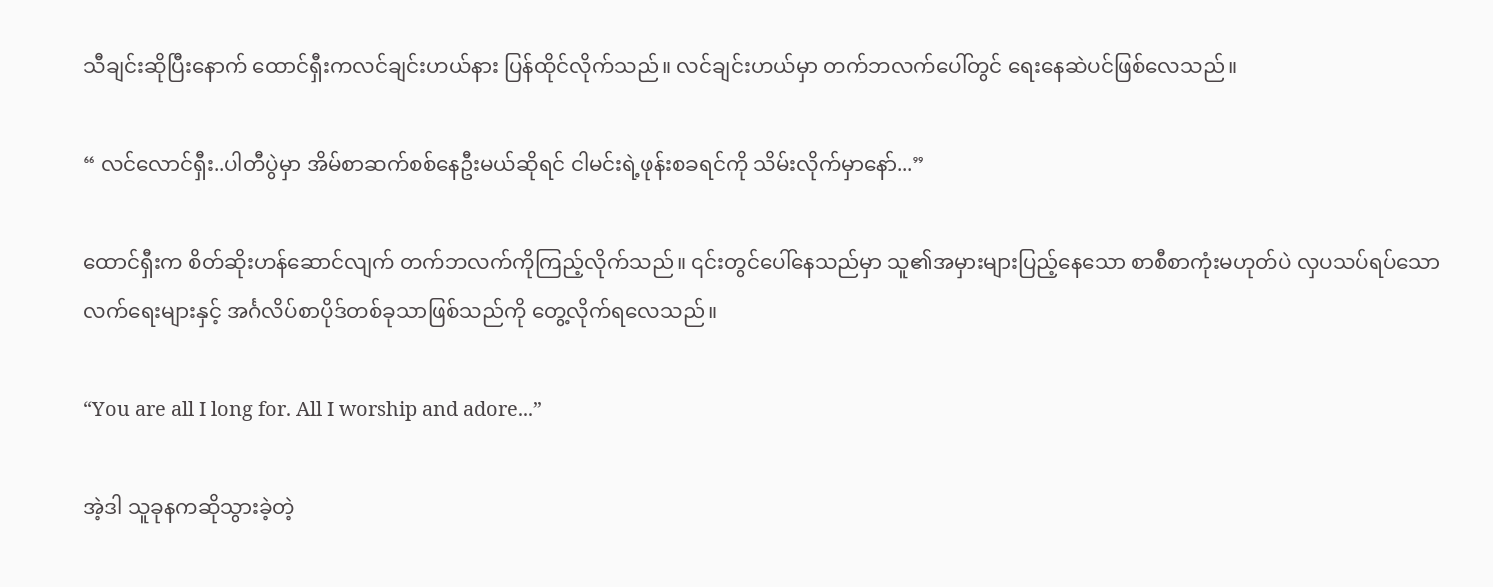သီချင်းဆိုပြီးနောက် ထောင်ရှီးကလင်ချင်းဟယ်နား ပြန်ထိုင်လိုက်သည်။ လင်ချင်းဟယ်မှာ တက်ဘလက်ပေါ်တွင် ရေးနေဆဲပင်ဖြစ်လေသည်။

“ လင်လောင်ရှီး..ပါတီပွဲမှာ အိမ်စာဆက်စစ်နေဦးမယ်ဆိုရင် ငါမင်းရဲ့ဖုန်းစခရင်ကို သိမ်းလိုက်မှာနော်...”

ထောင်ရှီးက စိတ်ဆိုးဟန်ဆောင်လျက် တက်ဘလက်ကိုကြည့်လိုက်သည်။ ၎င်းတွင်ပေါ်နေသည်မှာ သူ၏အမှားများပြည့်နေသော စာစီစာကုံးမဟုတ်ပဲ လှပသပ်ရပ်သောလက်ရေးများနှင့် အင်္ဂလိပ်စာပိုဒ်တစ်ခုသာဖြစ်သည်ကို တွေ့လိုက်ရလေသည်။

“You are all I long for. All I worship and adore...”

အဲ့ဒါ သူခုနကဆိုသွားခဲ့တဲ့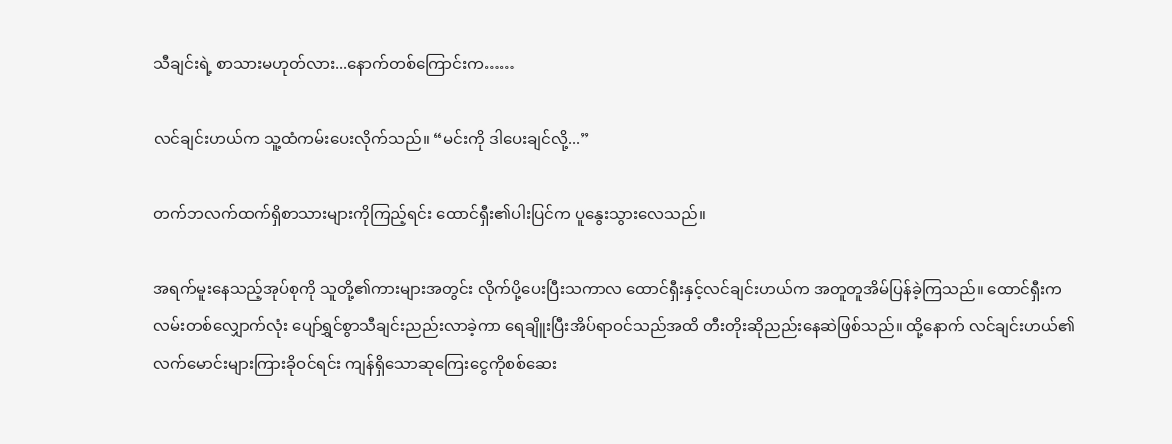သီချင်းရဲ့ စာသားမဟုတ်လား...နောက်တစ်ကြောင်းက……

လင်ချင်းဟယ်က သူ့ထံကမ်းပေးလိုက်သည်။ “မင်းကို ဒါပေးချင်လို့...”

တက်ဘလက်ထက်ရှိစာသားများကိုကြည့်ရင်း ထောင်ရှီး၏ပါးပြင်က ပူနွေးသွားလေသည်။

အရက်မူးနေသည့်အုပ်စုကို သူတို့၏ကားများအတွင်း လိုက်ပို့ပေးပြီးသကာလ ထောင်ရှီးနှင့်လင်ချင်းဟယ်က အတူတူအိမ်ပြန်ခဲ့ကြသည်။ ထောင်ရှီးက လမ်းတစ်လျှောက်လုံး ပျော်ရွှင်စွာသီချင်းညည်းလာခဲ့ကာ ရေချိူးပြီးအိပ်ရာဝင်သည်အထိ တီးတိုးဆိုညည်းနေဆဲဖြစ်သည်။ ထို့နောက် လင်ချင်းဟယ်၏လက်မောင်းများကြားခိုဝင်ရင်း ကျန်ရှိသောဆုကြေးငွေကိုစစ်ဆေး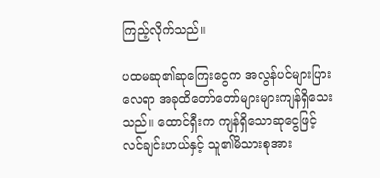ကြည့်လိုက်သည်။

ပထမဆု၏ဆုကြေးငွေက အလွန်ပင်များပြားလေရာ အခုထိတော်တော်များများကျန်ရှိသေးသည်။ ထောင်ရှီးက ကျန်ရှိသောဆုငွေဖြင့် လင်ချင်းဟယ်နှင့် သူ၏မိသားစုအား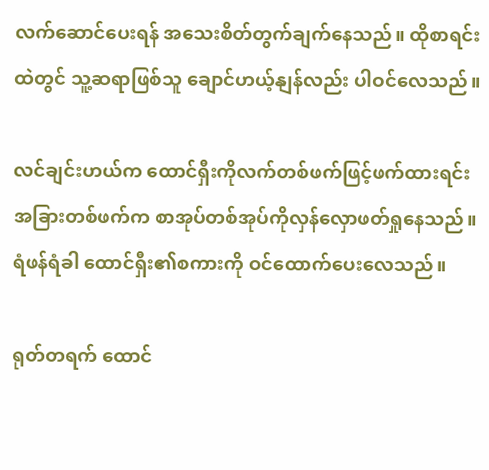လက်ဆောင်ပေးရန် အသေးစိတ်တွက်ချက်နေသည်။ ထိုစာရင်းထဲတွင် သူ့ဆရာဖြစ်သူ ချောင်ဟယ့်နျန်လည်း ပါဝင်လေသည်။

လင်ချင်းဟယ်က ထောင်ရှီးကိုလက်တစ်ဖက်ဖြင့်ဖက်ထားရင်း အခြားတစ်ဖက်က စာအုပ်တစ်အုပ်ကိုလှန်လှောဖတ်ရှုနေသည်။ ရံဖန်ရံခါ ထောင်ရှီး၏စကားကို ဝင်ထောက်ပေးလေသည်။

ရုတ်တရက် ထောင်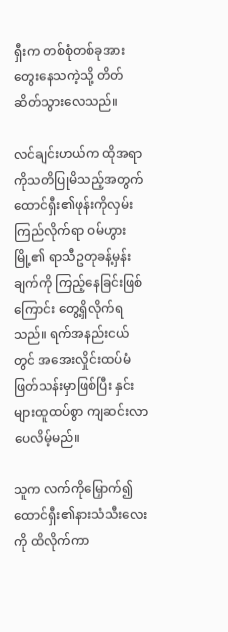ရှီးက တစ်စုံတစ်ခုအားတွေးနေသကဲ့သို့ တိတ်ဆိတ်သွားလေသည်။

လင်ချင်းဟယ်က ထိုအရာကိုသတိပြုမိသည့်အတွက် ထောင်ရှီး၏ဖုန်းကိုလှမ်းကြည်လိုက်ရာ ဝမ်ဟွားမြို့၏ ရာသီဥတုခန့်မှန်းချက်ကို ကြည့်နေခြင်းဖြစ်ကြောင်း တွေ့ရှိလိုက်ရသည်။ ရက်အနည်းငယ်တွင် အအေးလှိုင်းထပ်မံဖြတ်သန်းမှာဖြစ်ပြီး နှင်းများထူထပ်စွာ ကျဆင်းလာပေလိမ့်မည်။

သူက လက်ကိုမြှောက်၍ ထောင်ရှီး၏နားသံသီးလေးကို ထိလိုက်ကာ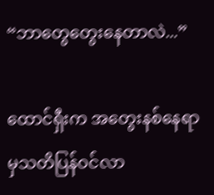“ဘာတွေတွေးနေတာလဲ...”

ထောင်ရှီးက အတွေးနစ်နေရာမှသတိပြန်ဝင်လာ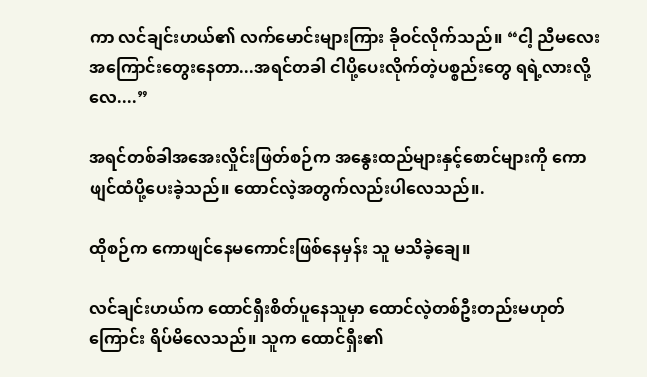ကာ လင်ချင်းဟယ်၏ လက်မောင်းများကြား ခိုဝင်လိုက်သည်။ “ငါ့ ညီမလေးအကြောင်းတွေးနေတာ...အရင်တခါ ငါပို့ပေးလိုက်တဲ့ပစ္စည်းတွေ ရရဲ့လားလို့လေ....”

အရင်တစ်ခါအအေးလှိုင်းဖြတ်စဉ်က အနွေးထည်များနှင့်စောင်များကို ကောဖျင်ထံပို့ပေးခဲ့သည်။ ထောင်လဲ့အတွက်လည်းပါလေသည်။.

ထိုစဉ်က ကောဖျင်နေမကောင်းဖြစ်နေမှန်း သူ မသိခဲ့ချေ။

လင်ချင်းဟယ်က ထောင်ရှီးစိတ်ပူနေသူမှာ ထောင်လဲ့တစ်ဦးတည်းမဟုတ်ကြောင်း ရိပ်မိလေသည်။ သူက ထောင်ရှီး၏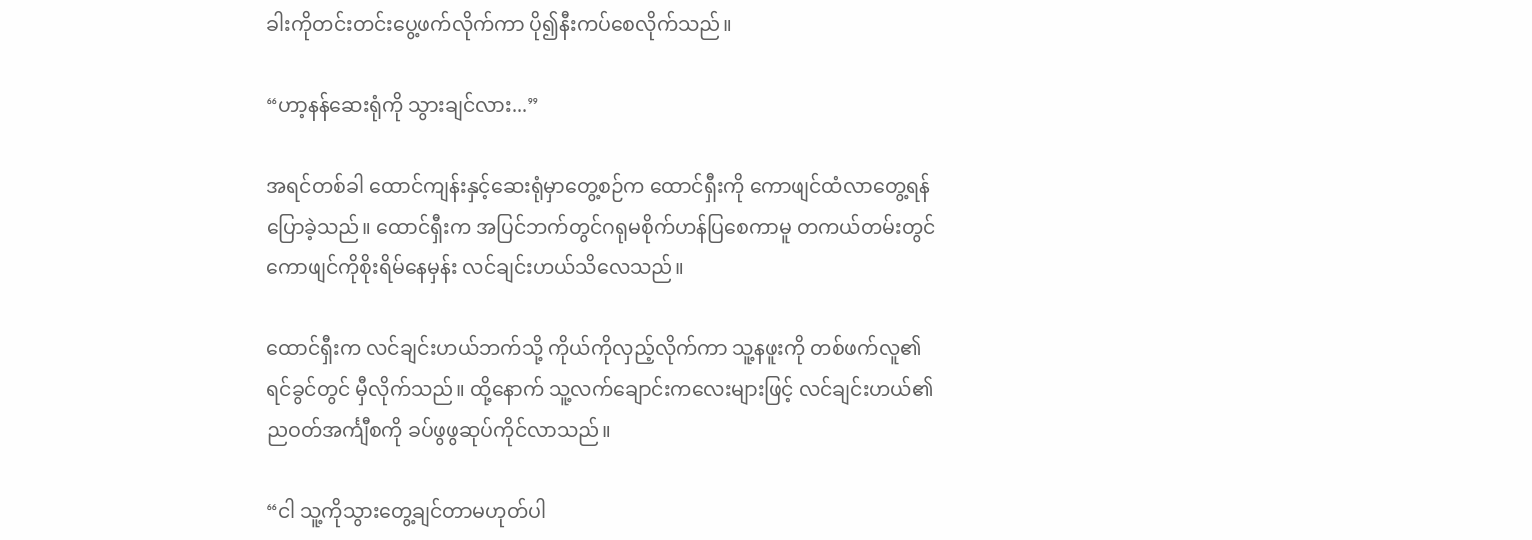ခါးကိုတင်းတင်းပွေ့ဖက်လိုက်ကာ ပို၍နီးကပ်စေလိုက်သည်။

“ဟာ့နန်ဆေးရုံကို သွားချင်လား...”

အရင်တစ်ခါ ထောင်ကျန်းနှင့်ဆေးရုံမှာတွေ့စဉ်က ထောင်ရှီးကို ကောဖျင်ထံလာတွေ့ရန် ပြောခဲ့သည်။ ထောင်ရှီးက အပြင်ဘက်တွင်ဂရုမစိုက်ဟန်ပြစေကာမူ တကယ်တမ်းတွင် ကောဖျင်ကိုစိုးရိမ်နေမှန်း လင်ချင်းဟယ်သိလေသည်။

ထောင်ရှီးက လင်ချင်းဟယ်ဘက်သို့ ကိုယ်ကိုလှည့်လိုက်ကာ သူ့နဖူးကို တစ်ဖက်လူ၏ရင်ခွင်တွင် မှီလိုက်သည်။ ထို့နောက် သူ့လက်ချောင်းကလေးများဖြင့် လင်ချင်းဟယ်၏ ညဝတ်အင်္ကျီစကို ခပ်ဖွဖွဆုပ်ကိုင်လာသည်။

“ငါ သူ့ကိုသွားတွေ့ချင်တာမဟုတ်ပါ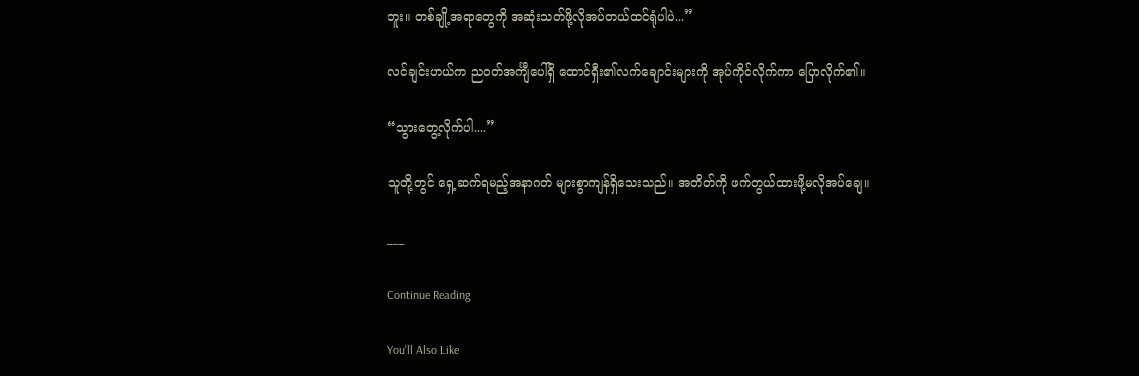ဘူး။ တစ်ချို့အရာတွေကို အဆုံးသတ်ဖို့လိုအပ်တယ်ထင်ရုံပါပဲ...”

လင်ချင်းဟယ်က ညဝတ်အင်္ကျီပေါ်ရှိ ထောင်ရှီး၏လက်ချောင်းများကို အုပ်ကိုင်လိုက်ကာ ပြောလိုက်၏။

“သွားတွေ့လိုက်ပါ....”

သူတို့တွင် ရှေ့ဆက်ရမည့်အနာဂတ် များစွာကျန်ရှိသေးသည်။ အတိတ်ကို ဖက်တွယ်ထားဖို့မလိုအပ်ချေ။

___

Continue Reading

You'll Also Like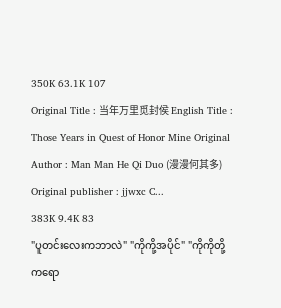350K 63.1K 107
Original Title : 当年万里觅封侯 English Title : Those Years in Quest of Honor Mine Original Author : Man Man He Qi Duo (漫漫何其多) Original publisher : jjwxc C...
383K 9.4K 83
"ပူတင်းလေးကဘာလဲ" "ကိုကို့အပိုင်" "ကိုကိုတို့ကရော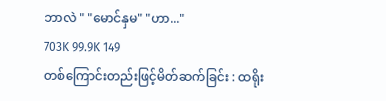ဘာလဲ " "မောင်နှမ" "ဟာ..."
703K 99.9K 149
တစ်ကြောင်းတည်းဖြင့်မိတ်ဆက်ခြင်း : ထရိုး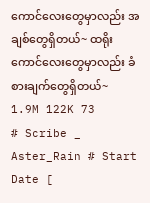ကောင်လေးတွေမှာလည်း အချစ်တွေရှိတယ်~ ထရိုးကောင်လေးတွေမှာလည်း ခံစားချက်တွေရှိတယ်~
1.9M 122K 73
# Scribe _ Aster_Rain # Start Date [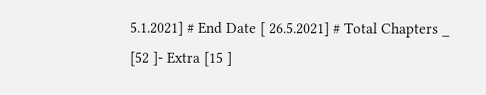5.1.2021] # End Date [ 26.5.2021] # Total Chapters _ [52 ]- Extra [15 ]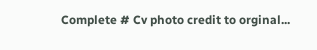Complete # Cv photo credit to orginal...